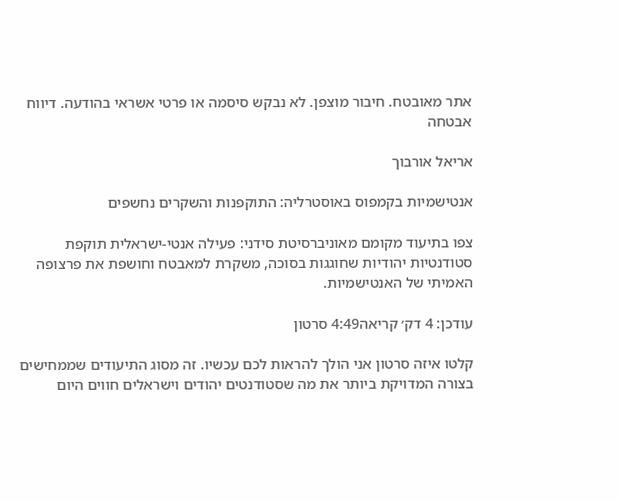אתר מאובטח. חיבור מוצפן. לא נבקש סיסמה או פרטי אשראי בהודעה. דיווח אבטחה

אריאל אורבוך

אנטישמיות בקמפוס באוסטרליה: התוקפנות והשקרים נחשפים

צפו בתיעוד מקומם מאוניברסיטת סידני: פעילה אנטי-ישראלית תוקפת סטודנטיות יהודיות שחוגגות בסוכה, משקרת למאבטח וחושפת את פרצופה האמיתי של האנטישמיות.

עודכן: 4 דק׳ קריאה4:49 סרטון

קלטו איזה סרטון אני הולך להראות לכם עכשיו. זה מסוג התיעודים שממחישים בצורה המדויקת ביותר את מה שסטודנטים יהודים וישראלים חווים היום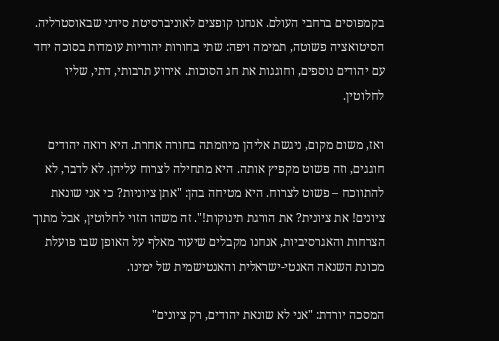בקמפוסים ברחבי העולם. אנחנו קופצים לאוניברסיטת סידני שבאוסטרליה. הסיטואציה פשוטה, תמימה ויפה: שתי בחורות יהודיות עומדות בסוכה יחד עם יהודים נוספים, וחוגגות את חג הסוכות. אירוע תרבותי, דתי, שליו לחלוטין.

ואז, משום מקום, ניגשת אליהן מיוזמתה בחורה אחרת. היא רואה יהודים חוגגים, וזה פשוט מקפיץ אותה. היא מתחילה לצרוח עליהן. לא לדבר, לא להתווכח – פשוט לצרוח. היא מטיחה בהן: "אתן ציוניות? כי אני שונאת ציונים! את ציונית? את הורגת תינוקות!". זה משהו הזוי לחלוטין, אבל מתוך הצרחות והאגרסיביות, אנחנו מקבלים שיעור מאלף על האופן שבו פועלת מכונת השנאה האנטי-ישראלית והאנטישמית של ימינו.

המסכה יורדת: "אני לא שונאת יהודים, רק ציונים"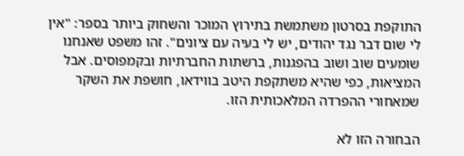התוקפת בסרטון משתמשת בתירוץ המוכר והשחוק ביותר בספר: "אין לי שום דבר נגד יהודים, יש לי בעיה עם ציונים". זהו משפט שאנחנו שומעים שוב ושוב בהפגנות, ברשתות החברתיות ובקמפוסים. אבל המציאות, כפי שהיא משתקפת היטב בווידאו, חושפת את השקר שמאחורי ההפרדה המלאכותית הזו.

הבחורה הזו לא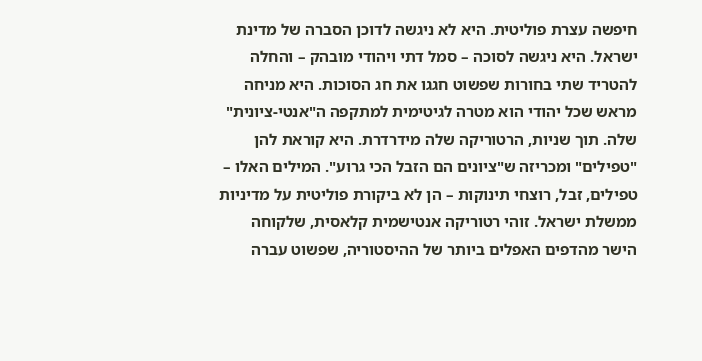חיפשה עצרת פוליטית. היא לא ניגשה לדוכן הסברה של מדינת ישראל. היא ניגשה לסוכה – סמל דתי ויהודי מובהק – והחלה להטריד שתי בחורות שפשוט חגגו את חג הסוכות. היא מניחה מראש שכל יהודי הוא מטרה לגיטימית למתקפה ה"אנטי-ציונית" שלה. תוך שניות, הרטוריקה שלה מידרדרת. היא קוראת להן "טפילים" ומכריזה ש"ציונים הם הזבל הכי גרוע". המילים האלו – טפילים, זבל, רוצחי תינוקות – הן לא ביקורת פוליטית על מדיניות ממשלת ישראל. זוהי רטוריקה אנטישמית קלאסית, שלקוחה הישר מהדפים האפלים ביותר של ההיסטוריה, שפשוט עברה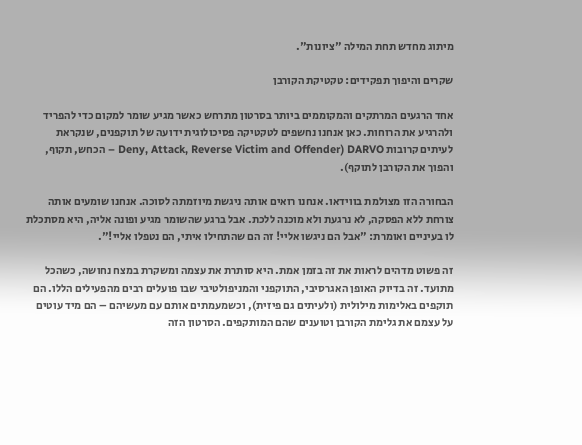מיתוג מחדש תחת המילה "ציונות".

שקרים והיפוך תפקידים: טקטיקת הקורבן

אחד הרגעים המרתקים והמקוממים ביותר בסרטון מתרחש כאשר מגיע שומר למקום כדי להפריד ולהרגיע את הרוחות. כאן אנחנו נחשפים לטקטיקה פסיכולוגית ידועה של תוקפנים, שנקראת לעיתים קרובות DARVO (Deny, Attack, Reverse Victim and Offender – הכחש, תקוף, והפוך את הקורבן לתוקף).

הבחורה הזו מצולמת בווידאו. אנחנו רואים אותה ניגשת מיוזמתה לסוכה. אנחנו שומעים אותה צורחת ללא הפסקה, לא נרגעת ולא מוכנה ללכת. אבל ברגע שהשומר מגיע ופונה אליה, היא מסתכלת לו בעיניים ואומרת: "אבל הם ניגשו אליי! זה הם שהתחילו איתי, הם נטפלו אליי!".

זה פשוט מדהים לראות את זה בזמן אמת. היא סותרת את עצמה ומשקרת במצח נחושה, כשהכל מתועד. זה בדיוק האופן האגרסיבי, התוקפני והמניפולטיבי שבו פועלים רבים מהפעילים הללו. הם תוקפים באלימות מילולית (ולעיתים גם פיזית), וכשמעמתים אותם עם מעשיהם – הם מיד עוטים על עצמם את גלימת הקורבן וטוענים שהם המותקפים. הסרטון הזה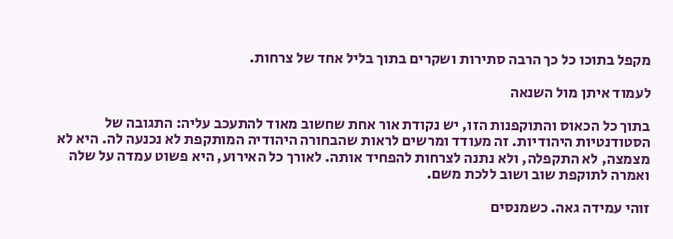מקפל בתוכו כל כך הרבה סתירות ושקרים בתוך בליל אחד של צרחות.

לעמוד איתן מול השנאה

בתוך כל הכאוס והתוקפנות הזו, יש נקודת אור אחת שחשוב מאוד להתעכב עליה: התגובה של הסטודנטיות היהודיות. זה מעודד ומרשים לראות שהבחורה היהודיה המותקפת לא נכנעה לה. היא לא מצמצה, לא התקפלה, ולא נתנה לצרחות להפחיד אותה. לאורך כל האירוע, היא פשוט עמדה על שלה ואמרה לתוקפת שוב ושוב ללכת משם.

זוהי עמידה גאה. כשמנסים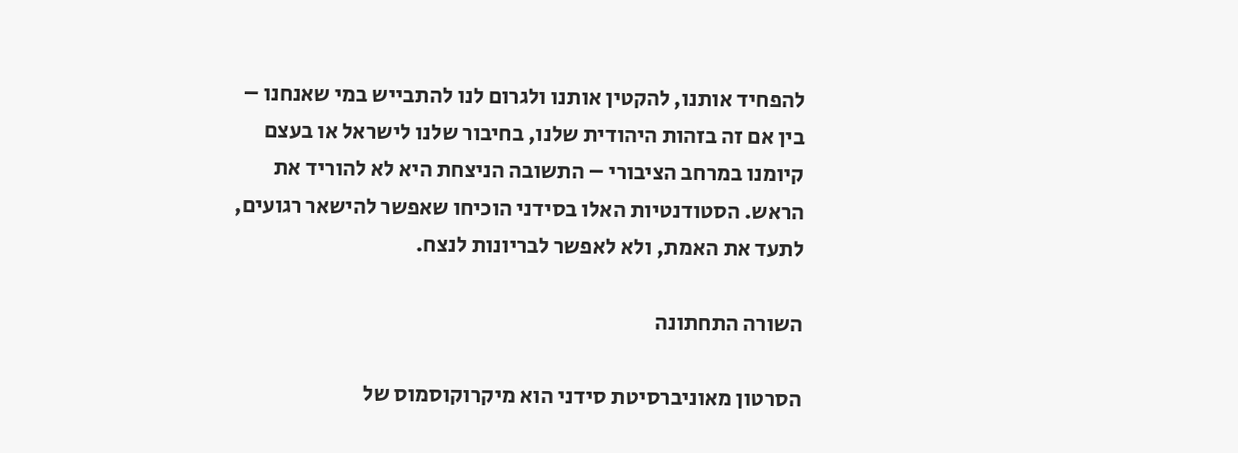להפחיד אותנו, להקטין אותנו ולגרום לנו להתבייש במי שאנחנו – בין אם זה בזהות היהודית שלנו, בחיבור שלנו לישראל או בעצם קיומנו במרחב הציבורי – התשובה הניצחת היא לא להוריד את הראש. הסטודנטיות האלו בסידני הוכיחו שאפשר להישאר רגועים, לתעד את האמת, ולא לאפשר לבריונות לנצח.

השורה התחתונה

הסרטון מאוניברסיטת סידני הוא מיקרוקוסמוס של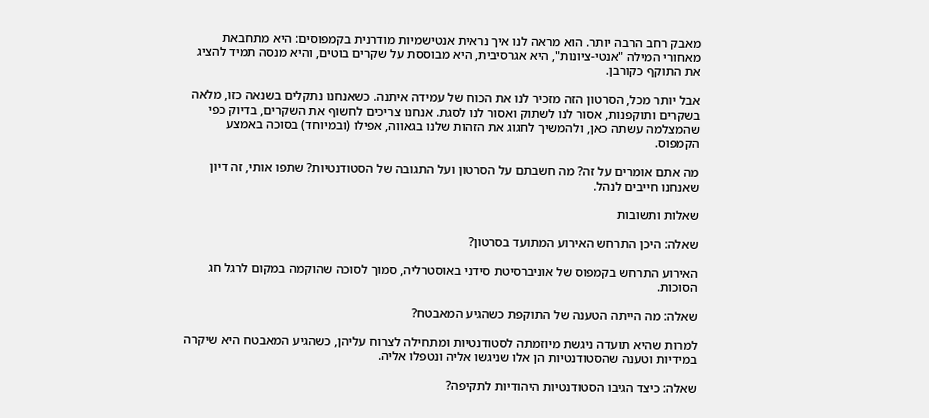מאבק רחב הרבה יותר. הוא מראה לנו איך נראית אנטישמיות מודרנית בקמפוסים: היא מתחבאת מאחורי המילה "אנטי-ציונות", היא אגרסיבית, היא מבוססת על שקרים בוטים, והיא מנסה תמיד להציג את התוקף כקורבן.

אבל יותר מכל, הסרטון הזה מזכיר לנו את הכוח של עמידה איתנה. כשאנחנו נתקלים בשנאה כזו, מלאה בשקרים ותוקפנות, אסור לנו לשתוק ואסור לנו לסגת. אנחנו צריכים לחשוף את השקרים, בדיוק כפי שהמצלמה עשתה כאן, ולהמשיך לחגוג את הזהות שלנו בגאווה, אפילו (ובמיוחד) בסוכה באמצע הקמפוס.

מה אתם אומרים על זה? מה חשבתם על הסרטון ועל התגובה של הסטודנטיות? שתפו אותי, זה דיון שאנחנו חייבים לנהל.

שאלות ותשובות

שאלה: היכן התרחש האירוע המתועד בסרטון?

האירוע התרחש בקמפוס של אוניברסיטת סידני באוסטרליה, סמוך לסוכה שהוקמה במקום לרגל חג הסוכות.

שאלה: מה הייתה הטענה של התוקפת כשהגיע המאבטח?

למרות שהיא תועדה ניגשת מיוזמתה לסטודנטיות ומתחילה לצרוח עליהן, כשהגיע המאבטח היא שיקרה במידיות וטענה שהסטודנטיות הן אלו שניגשו אליה ונטפלו אליה.

שאלה: כיצד הגיבו הסטודנטיות היהודיות לתקיפה?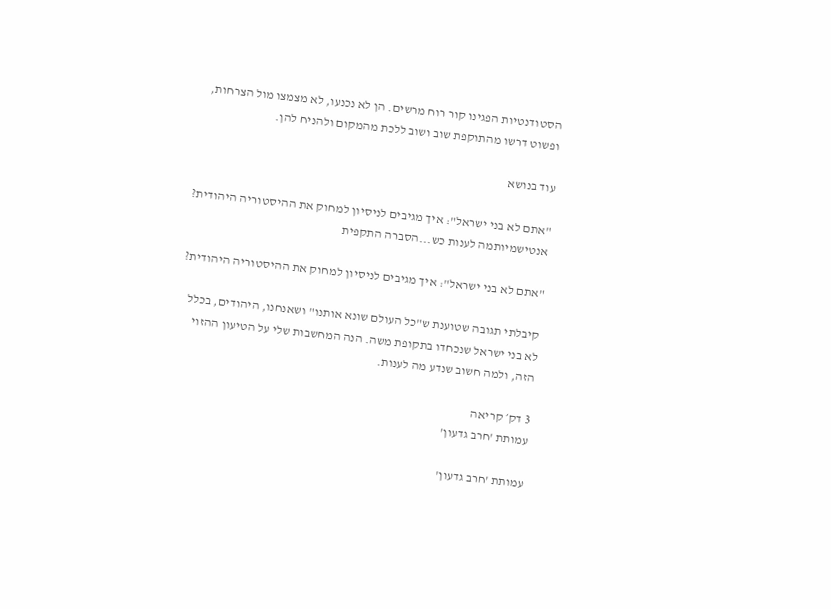הסטודנטיות הפגינו קור רוח מרשים. הן לא נכנעו, לא מצמצו מול הצרחות, ופשוט דרשו מהתוקפת שוב ושוב ללכת מהמקום ולהניח להן.

עוד בנושא

"אתם לא בני ישראל": איך מגיבים לניסיון למחוק את ההיסטוריה היהודית?
אנטישמיותמה לענות כש...הסברה התקפית

"אתם לא בני ישראל": איך מגיבים לניסיון למחוק את ההיסטוריה היהודית?

קיבלתי תגובה שטוענת ש"כל העולם שונא אותנו" ושאנחנו, היהודים, בכלל לא בני ישראל שנכחדו בתקופת משה. הנה המחשבות שלי על הטיעון ההזוי הזה, ולמה חשוב שנדע מה לענות.

3 דק׳ קריאה
עמותת 'חרב גדעון'

עמותת 'חרב גדעון'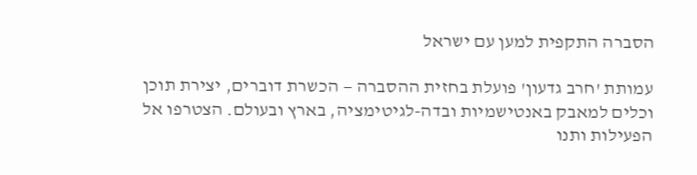הסברה התקפית למען עם ישראל

עמותת 'חרב גדעון' פועלת בחזית ההסברה — הכשרת דוברים, יצירת תוכן וכלים למאבק באנטישמיות ובדה-לגיטימציה, בארץ ובעולם. הצטרפו אל הפעילות ותנו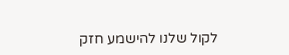לקול שלנו להישמע חזק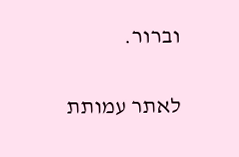וברור.

לאתר עמותת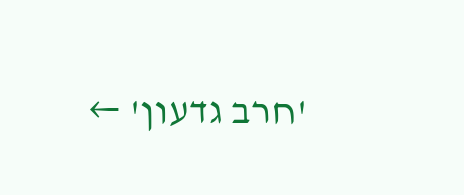'חרב גדעון' ←